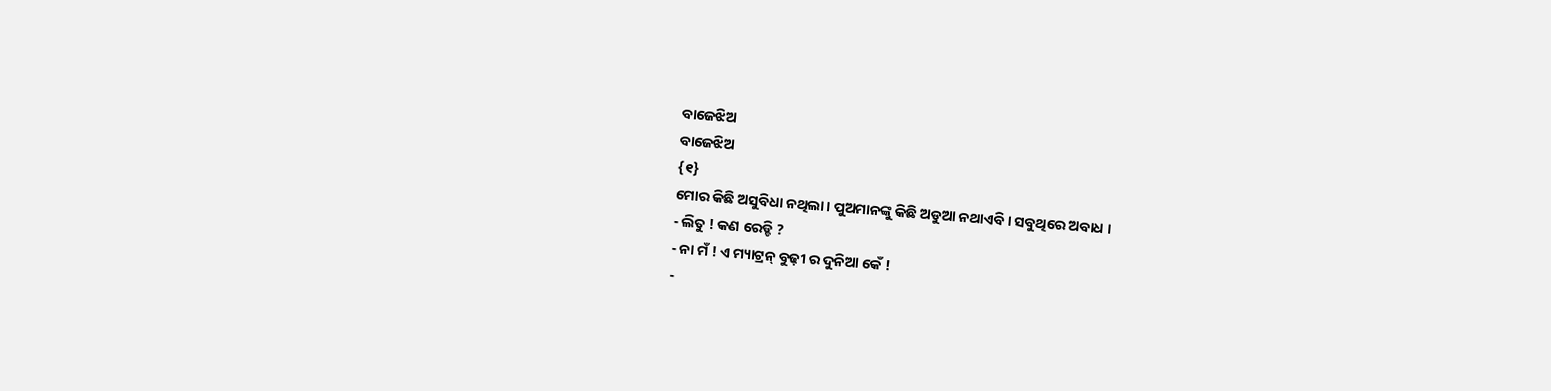ବାଜେଝିଅ
ବାଜେଝିଅ
{୧}
ମୋର କିଛି ଅସୁବିଧା ନଥିଲା । ପୁଅମାନଙ୍କୁ କିଛି ଅଡୁଆ ନଥାଏବି । ସବୁଥିରେ ଅବାଧ ।
- ଲିତୁ ! କଣ ରେଡ୍ଡି ?
- ନା ମଁ ! ଏ ମ୍ୟାଟ୍ରନ୍ ବୁଢ଼ୀ ର ଦୁନିଆ କେଁ !
-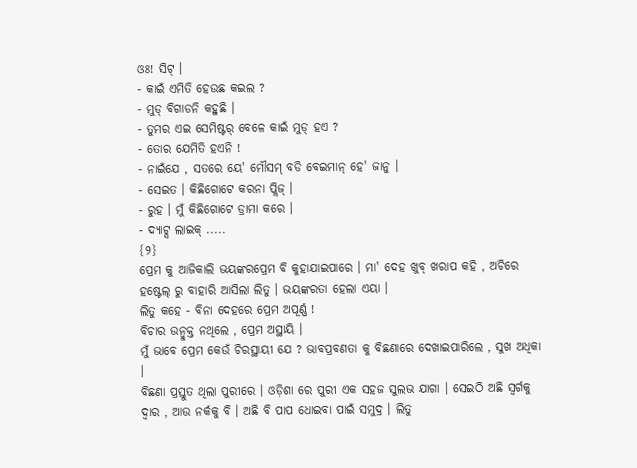ଓଃ! ସିଟ୍ ।
- କାଇଁ ଏମିତି ହେଉଛ କଇଲ ?
- ମୁଡ୍ ବିଗାଡନି କହୁଛି ।
- ତୁମର ଏଇ ସେମିଷ୍ଟର୍ ବେଳେ କାଇଁ ମୁଡ୍ ହଏ ?
- ତୋର ଯେମିତି ହଏନି !
- ନାଇଁଯେ , ସତରେ ୟେ' ମୌସମ୍ ବଡି ବେଇମାନ୍ ହେ' ଜାନୁ ।
- ସେଇତ । କିଛିଗୋଟେ କରନା ପ୍ଲିଜ୍ ।
- ରୁହ । ମୁଁ କିଛିଗୋଟେ ଡ୍ରାମା କରେ ।
- ଦ୍ୟାଟ୍ସ ଲାଇକ୍ .....
{୨}
ପ୍ରେମ କୁ ଆଜିକାଲି ଭୟଙ୍କରପ୍ରେମ ବି କୁହାଯାଇପାରେ । ମା' ଦେହ ଖୁବ୍ ଖରାପ କହି , ଅଚିରେ ହଷ୍ଟେଲ୍ ରୁ ବାହାରି ଆସିଲା ଲିତୁ । ଭୟଙ୍କରତା ହେଲା ଏୟା ।
ଲିତୁ କହେ - ବିନା ଦେହରେ ପ୍ରେମ ଅପୂର୍ଣ୍ଣ !
ବିଚାର ଉନ୍ମୁକ୍ତ ନଥିଲେ , ପ୍ରେମ ଅସ୍ଥାୟି ।
ମୁଁ ଭାବେ ପ୍ରେମ କେଉଁ ଚିରସ୍ଥାୟୀ ଯେ ? ଭାବପ୍ରବଣତା କୁ ବିଛଣାରେ ଦେଖାଇପାରିଲେ , ସୁଖ ଅଧିକା ।
ବିଛଣା ପ୍ରସ୍ତୁତ ଥିଲା ପୁରୀରେ । ଓଡ଼ିଶା ରେ ପୁରୀ ଏକ ସହଜ ସୁଲଭ ଯାଗା । ସେଇଠି ଅଛି ସ୍ୱର୍ଗକୁ ଦ୍ୱାର , ଆଉ ନର୍କକୁ ବି । ଅଛି ବି ପାପ ଧୋଇବା ପାଇଁ ସମୁଦ୍ର । ଲିତୁ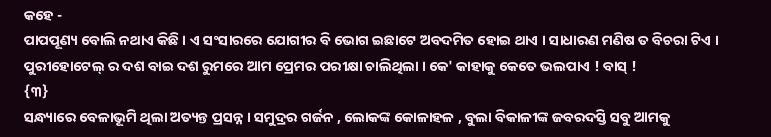କହେ -
ପାପପୂଣ୍ୟ ବୋଲି ନଥାଏ କିଛି । ଏ ସଂସାରରେ ଯୋଗୀର ବି ଭୋଗ ଇଛାଟେ ଅବଦମିତ ହୋଇ ଥାଏ । ସାଧାରଣ ମଣିଷ ତ ବିଚରା ଟିଏ ।
ପୁରୀହୋଟେଲ୍ ର ଦଶ ବାଇ ଦଶ ରୁମରେ ଆମ ପ୍ରେମର ପରୀକ୍ଷା ଚାଲିଥିଲା । କେ' କାହାକୁ କେତେ ଭଲପାଏ ! ବାସ୍ !
{୩}
ସନ୍ଧ୍ୟାରେ ବେଳାଭୂମି ଥିଲା ଅତ୍ୟନ୍ତ ପ୍ରସନ୍ନ । ସମୁଦ୍ରର ଗର୍ଜନ , ଲୋକଙ୍କ କୋଳାହଳ , ବୁଲା ବିକାଳୀଙ୍କ ଜବରଦସ୍ତି ସବୁ ଆମକୁ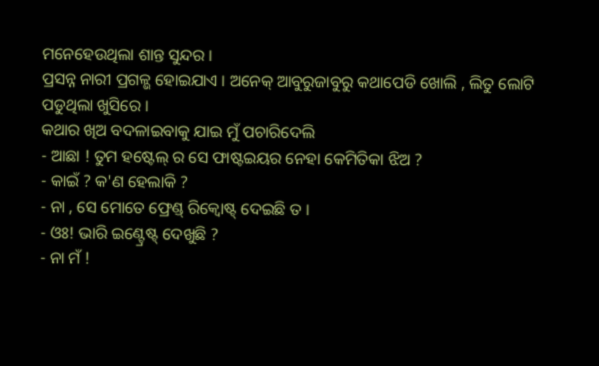ମନେହେଉଥିଲା ଶାନ୍ତ ସୁନ୍ଦର ।
ପ୍ରସନ୍ନ ନାରୀ ପ୍ରଗଳ୍ଭ ହୋଇଯାଏ । ଅନେକ୍ ଆବୁରୁଜାବୁରୁ କଥାପେଡି ଖୋଲି , ଲିତୁ ଲୋଟି ପଡୁଥିଲା ଖୁସିରେ ।
କଥାର ଖିଅ ବଦଳାଇବାକୁ ଯାଇ ମୁଁ ପଚାରିଦେଲି
- ଆଛା ! ତୁମ ହଷ୍ଟେଲ୍ ର ସେ ଫାଷ୍ଟଇୟର ନେହା କେମିତିକା ଝିଅ ?
- କାଇଁ ? କ'ଣ ହେଲାକି ?
- ନା , ସେ ମୋତେ ଫ୍ରେଣ୍ଡ୍ ରିକ୍ୱୋଷ୍ଟ୍ ଦେଇଛି ତ ।
- ଓଃ! ଭାରି ଇଣ୍ଟ୍ରେଷ୍ଟ୍ ଦେଖୁଛି ?
- ନା ମଁ !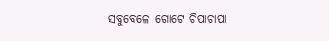ସବୁବେଳେ ଗୋଟେ ଚିପାଚାପା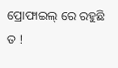ପ୍ରୋଫାଇଲ୍ ରେ ରହୁଛି ତ !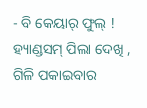- ବି କେୟାର୍ ଫୁଲ୍ ! ହ୍ୟାଣ୍ଡସମ୍ ପିଲା ଦେଖି , ଗିଳି ପକାଇବାର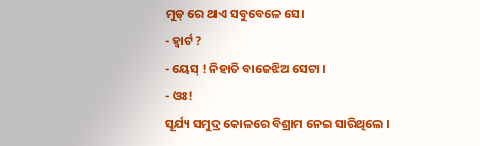ମୁଡ୍ ରେ ଥାଏ ସବୁବେଳେ ସେ।
- ହ୍ୱାର୍ଟ ?
- ୟେସ୍ ! ନିହାତି ବାଜେଝିଅ ସେଟା ।
- ଓଃ!
ସୂର୍ଯ୍ୟ ସମୁଦ୍ର କୋଳରେ ବିଶ୍ରାମ ନେଇ ସାରିଥିଲେ ।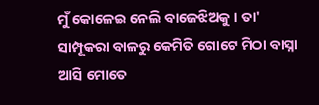ମୁଁ କୋଳେଇ ନେଲି ବାଜେଝିଅକୁ । ତା' ସାମ୍ପୂକରା ବାଳରୁ କେମିତି ଗୋଟେ ମିଠା ବାସ୍ନା ଆସି ମୋତେ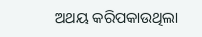ଅଥୟ କରିପକାଉଥିଲା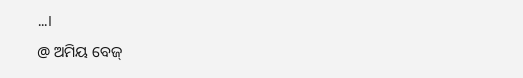...।
@ ଅମିୟ ବେଜ୍